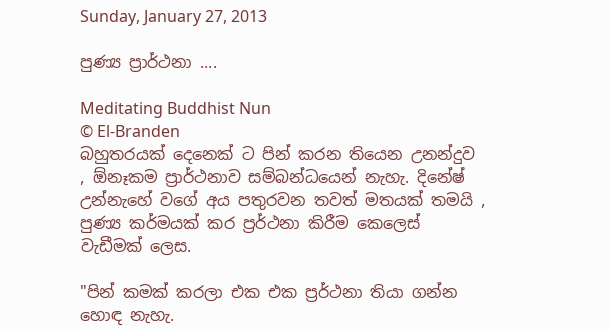Sunday, January 27, 2013

පුණ්‍ය ප්‍රාර්ථනා ....

Meditating Buddhist Nun
© El-Branden
බහුතරයක් දෙනෙක් ට පින් කරන තියෙන උනන්දුව , ඕනෑකම ප්‍රාර්ථනාව සම්බන්ධයෙන් නැහැ. දිනේෂ් උන්නැහේ වගේ අය පතුරවන තවත් මතයක් තමයි , පුණ්‍ය කර්මයක් කර ප්‍රර්ථනා කිරීම කෙලෙස් වැඩීමක් ලෙස.

"පින් කමක් කරලා එක එක ප්‍රර්ථනා තියා ගන්න හොඳ නැහැ.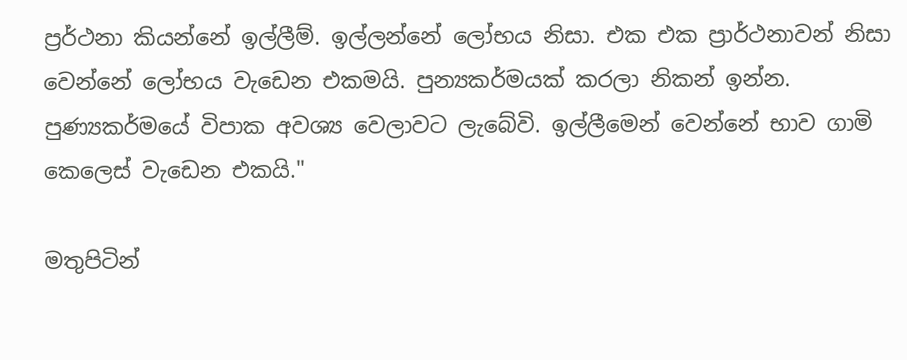ප්‍රර්ථනා කියන්නේ ඉල්ලීම්. ඉල්ලන්නේ ලෝභය නිසා. එක එක ප්‍රාර්ථනාවන් නිසා වෙන්නේ ලෝභය වැඩෙන එකමයි. පුන්‍යකර්මයක් කරලා නිකන් ඉන්න. පුණ්‍යකර්මයේ විපාක අවශ්‍ය වෙලාවට ලැබේවි. ඉල්ලීමෙන් වෙන්නේ භාව ගාමි කෙලෙස් වැඩෙන එකයි."

මතුපිටින්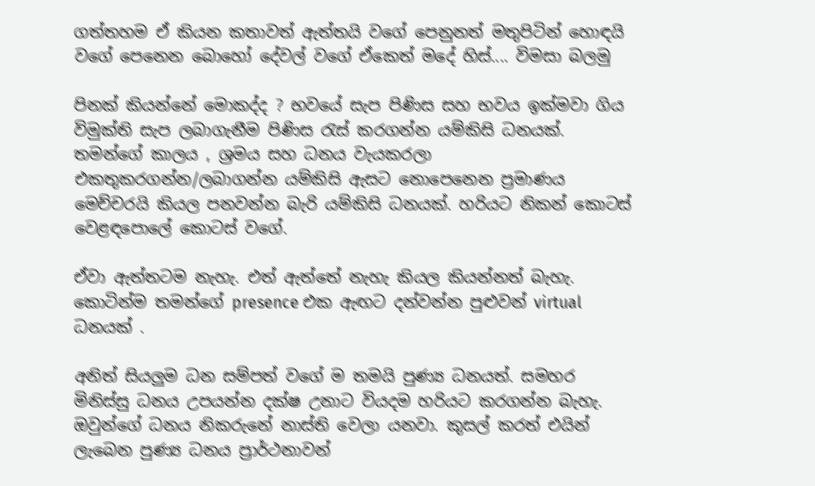ගත්තහම ඒ කියන කතාවත් ඇත්තයි වගේ පෙනුනත් මතුපිටින් හොඳයි වගේ පෙනෙන බොහෝ දේවල් වගේ ඒකෙත් මදේ හිස්.... විමසා බලමු

පිනක් කියන්නේ මොකද්ද ? භවයේ සැප පිණිස සහ භවය ඉක්මවා ගිය විමුක්ති සැප ලබාගැනීම පිණිස රැස් කරගන්න යම්කිසි ධනයක්. තමන්ගේ කාලය , ශ්‍රමය සහ ධනය වැයකරලා එකතුකරගන්න/ලබාගන්න යම්කිසි ඇසට නොපෙනෙන ප්‍රමාණය මෙච්චරයි කියල පනවන්න බැරි යම්කිසි ධනයක්. හරියට නිකන් කොටස් වෙළඳපොලේ කොටස් වගේ.

ඒවා ඇත්තටම නැහැ. එත් ඇත්තේ නැහැ කියල කියන්නත් බැහැ. කොටින්ම තමන්ගේ presence එක ඇඟට දන්වන්න පුළුවන් virtual ධනයක් .

අනිත් සියලුම ධන සම්පත් වගේ ම තමයි පුණ්‍ය ධනයත්. සමහර මිනිස්සු ධනය උපයන්න දක්ෂ උනාට වියදම හරියට කරගන්න බැහැ. ඔවුන්ගේ ධනය නිකරුනේ නාස්ති වෙලා යනවා. කුසල් කරත් එයින් ලැබෙන පුණ්‍ය ධනය ප්‍රාර්ථනාවන්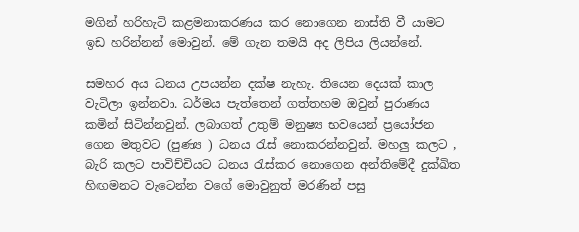මගින් හරිහැටි කළමනාකරණය කර නොගෙන නාස්ති වී යාමට ඉඩ හරින්නන් මොවුන්. මේ ගැන තමයි අද ලිපිය ලියන්නේ.

සමහර අය ධනය උපයන්න දක්ෂ නැහැ. තියෙන දෙයක් කාල වැටිලා ඉන්නවා. ධර්මය පැත්තෙන් ගත්තහම ඔවුන් පුරාණය කමින් සිටින්නවුන්. ලබාගත් උතුම් මනුෂ්‍ය භවයෙන් ප්‍රයෝජන ගෙන මතුවට (පුණ්‍ය ) ධනය රැස් නොකරන්නවුන්. මහලු කලට , බැරි කලට පාවිච්චියට ධනය රැස්කර නොගෙන අන්තිමේදී දුක්ඛිත හිඟමනට වැටෙන්න වගේ මොවුනුත් මරණින් පසු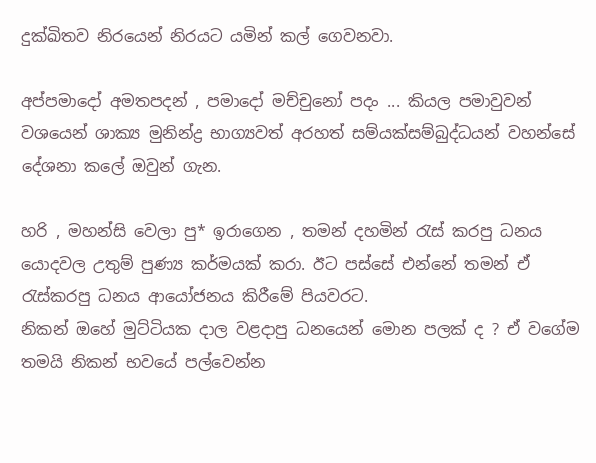දුක්ඛිතව නිරයෙන් නිරයට යමින් කල් ගෙවනවා.

අප්පමාදෝ අමතපදන් , පමාදෝ මච්චුනෝ පදං ... කියල පමාවුවන් වශයෙන් ශාක්‍ය මුනින්ද්‍ර භාග්‍යවත් අරහත් සම්යක්සම්බුද්ධයන් වහන්සේ දේශනා කලේ ඔවුන් ගැන.

හරි , මහන්සි වෙලා පු* ඉරාගෙන , තමන් දහමින් රැස් කරපු ධනය යොදවල උතුම් පුණ්‍ය කර්මයක් කරා. ඊට පස්සේ එන්නේ තමන් ඒ රැස්කරපු ධනය ආයෝජනය කිරීමේ පියවරට.
නිකන් ඔහේ මුට්ටියක දාල වළදාපු ධනයෙන් මොන පලක් ද ? ඒ වගේම තමයි නිකන් භවයේ පල්වෙන්න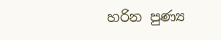හරින පුණ්‍ය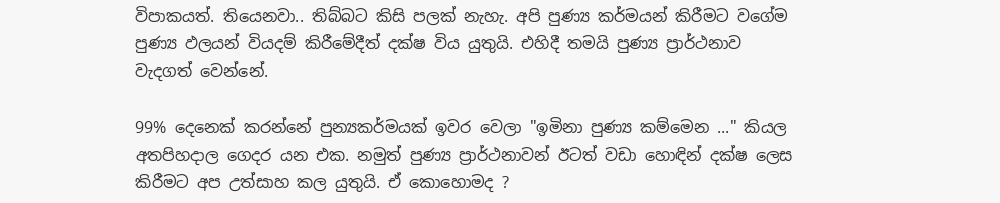විපාකයත්. තියෙනවා.. තිබ්බට කිසි පලක් නැහැ. අපි පුණ්‍ය කර්මයන් කිරීමට වගේම පුණ්‍ය ඵලයන් වියදම් කිරීමේදීත් දක්ෂ විය යුතුයි. එහිදී තමයි පුණ්‍ය ප්‍රාර්ථනාව වැදගත් වෙන්නේ.

99% දෙනෙක් කරන්නේ පුන්‍යකර්මයක් ඉවර වෙලා "ඉමිනා පුණ්‍ය කම්මෙන ..." කියල අතපිහදාල ගෙදර යන එක. නමුත් පුණ්‍ය ප්‍රාර්ථනාවන් ඊටත් වඩා හොඳින් දක්ෂ ලෙස කිරීමට අප උත්සාහ කල යුතුයි. ඒ කොහොමද ?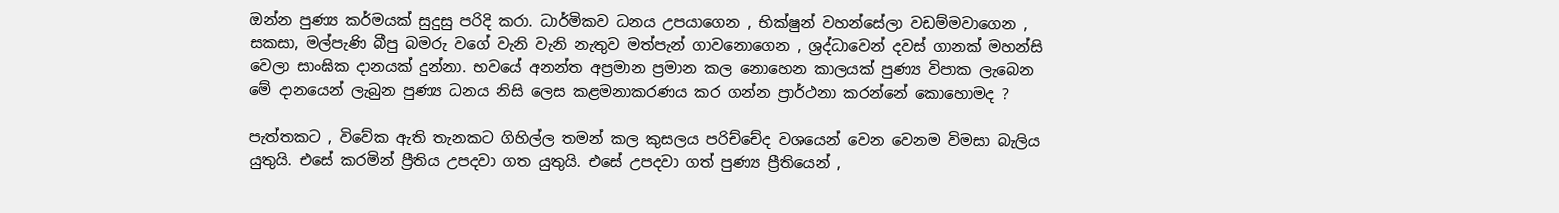ඔන්න පුණ්‍ය කර්මයක් සුදුසු පරිදි කරා. ධාර්මිකව ධනය උපයාගෙන , භික්ෂුන් වහන්සේලා වඩම්මවාගෙන , සකසා, මල්පැණි බීපු බමරු වගේ වැනි වැනි නැතුව මත්පැන් ගාවනොගෙන , ශ්‍රද්ධාවෙන් දවස් ගානක් මහන්සි වෙලා සාංඝික දානයක් දුන්නා. භවයේ අනන්ත අප්‍රමාන ප්‍රමාන කල නොහෙන කාලයක් පුණ්‍ය විපාක ලැබෙන මේ දානයෙන් ලැබුන පුණ්‍ය ධනය නිසි ලෙස කළමනාකරණය කර ගන්න ප්‍රාර්ථනා කරන්නේ කොහොමද ?

පැත්තකට , විවේක ඇති තැනකට ගිහිල්ල තමන් කල කුසලය පරිච්චේද වශයෙන් වෙන වෙනම විමසා බැලිය යුතුයි. එසේ කරමින් ප්‍රීතිය උපදවා ගත යුතුයි. එසේ උපදවා ගත් පුණ්‍ය ප්‍රීතියෙන් ,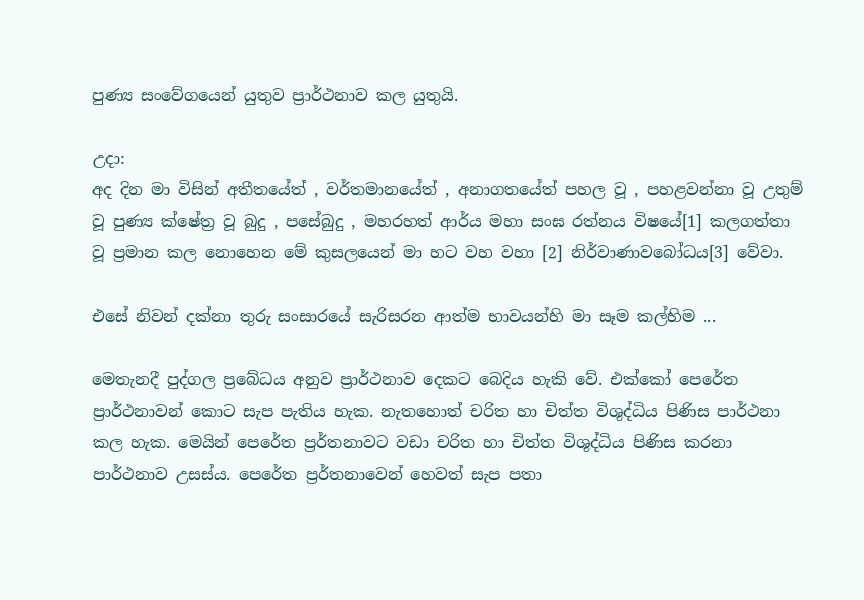පුණ්‍ය සංවේගයෙන් යුතුව ප්‍රාර්ථනාව කල යුතුයි.

උදා:
අද දින මා විසින් අතීතයේත් , වර්තමානයේත් , අනාගතයේත් පහල වූ , පහළවන්නා වූ උතුම් වූ පුණ්‍ය ක්ෂේත්‍ර වූ බුදු , පසේබුදු , මහරහත් ආර්ය මහා සංඝ රත්නය විෂයේ[1] කලගත්තා වූ ප්‍රමාන කල නොහෙන මේ කුසලයෙන් මා හට වහ වහා [2] නිර්වාණාවබෝධය[3] වේවා.

එසේ නිවන් දක්නා තුරු සංසාරයේ සැරිසරන ආත්ම භාවයන්හි මා සෑම කල්හිම ...

මෙතැනදී පුද්ගල ප්‍රබේධය අනුව ප්‍රාර්ථනාව දෙකට බෙදිය හැකි වේ. එක්කෝ පෙරේත ප්‍රාර්ථනාවන් කොට සැප පැතිය හැක. නැතහොත් චරිත හා චිත්ත විශුද්ධිය පිණිස පාර්ථනා කල හැක. මෙයින් පෙරේත ප්‍රර්තනාවට වඩා චරිත හා චිත්ත විශුද්ධිය පිණිස කරනා පාර්ථනාව උසස්ය. පෙරේත ප්‍රර්තනාවෙන් හෙවත් සැප පතා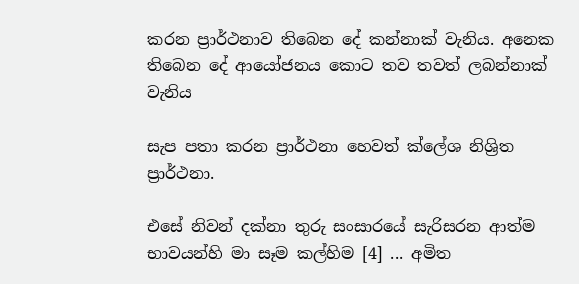කරන ප්‍රාර්ථනාව තිබෙන දේ කන්නාක් වැනිය. අනෙක තිබෙන දේ ආයෝජනය කොට තව තවත් ලබන්නාක් වැනිය

සැප පතා කරන ප්‍රාර්ථනා හෙවත් ක්ලේශ නිශ්‍රිත ප්‍රාර්ථනා.

එසේ නිවන් දක්නා තුරු සංසාරයේ සැරිසරන ආත්ම භාවයන්හි මා සෑම කල්හිම [4] ... අමිත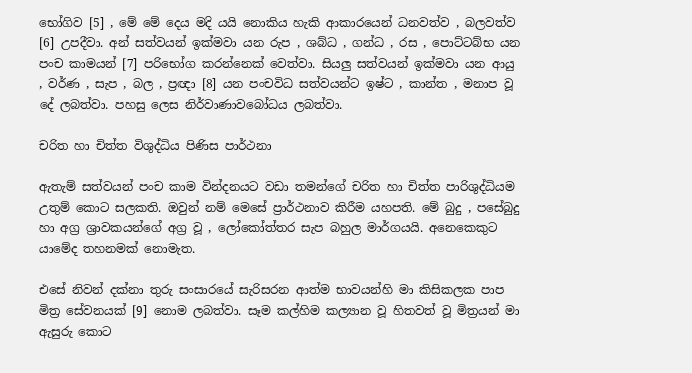භෝගිව [5] , මේ මේ දෙය මදි යයි නොකිය හැකි ආකාරයෙන් ධනවත්ව , බලවත්ව [6] උපදීවා. අන් සත්වයන් ඉක්මවා යන රුප , ශබ්ධ , ගන්ධ , රස , පොට්ටබ්භ යන පංච කාමයන් [7] පරිභෝග කරන්නෙක් වෙත්වා. සියලු සත්වයන් ඉක්මවා යන ආයු , වර්ණ , සැප , බල , ප්‍රඥා [8] යන පංචවිධ සත්වයන්ට ඉෂ්ට , කාන්ත , මනාප වූ දේ ලබත්වා. පහසු ලෙස නිර්වාණාවබෝධය ලබත්වා.

චරිත හා චිත්ත විශුද්ධිය පිණිස පාර්ථනා

ඇතැම් සත්වයන් පංච කාම වින්දනයට වඩා තමන්ගේ චරිත හා චිත්ත පාරිශුද්ධියම උතුම් කොට සලකති. ඔවුන් නම් මෙසේ ප්‍රාර්ථනාව කිරීම යහපති. මේ බුදු , පසේබුදු හා අග්‍ර ශ්‍රාවකයන්ගේ අග්‍ර වූ , ලෝකෝත්තර සැප බහුල මාර්ගයයි. අනෙකෙකුට යාමේද තහනමක් නොමැත.

එසේ නිවන් දක්නා තුරු සංසාරයේ සැරිසරන ආත්ම භාවයන්හි මා කිසිකලක පාප මිත්‍ර සේවනයක් [9] නොම ලබත්වා. සෑම කල්හිම කල්‍යාන වූ හිතවත් වූ මිත්‍රයන් මා ඇසුරු කොට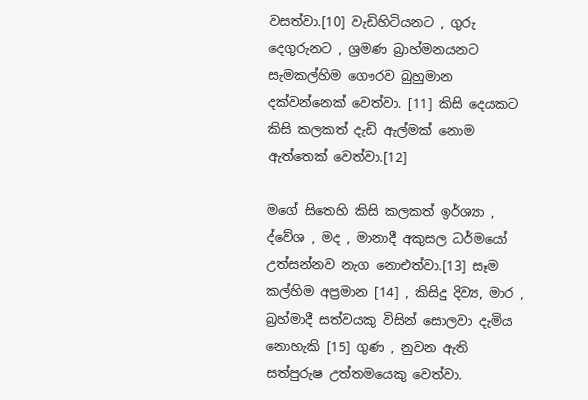වසත්වා.[10] වැඩිහිටියනට , ගුරු දෙගුරුනට , ශ්‍රමණ බ්‍රාහ්මනයනට සැමකල්හිම ගෞරව බුහුමාන දක්වන්නෙක් වෙත්වා. [11] කිසි දෙයකට කිසි කලකත් දැඩි ඇල්මක් නොම ඇත්තෙක් වෙත්වා.[12]

මගේ සිතෙහි කිසි කලකත් ඉර්ශ්‍යා , ද්වේශ , මද , මානාදී අකුසල ධර්මයෝ උත්සන්නව නැග නොඑත්වා.[13] සෑම කල්හිම අප්‍රමාන [14] , කිසිදු දිව්‍ය, මාර , බ්‍රහ්මාදී සත්වයකු විසින් සොලවා දැමිය නොහැකි [15] ගුණ , නුවන ඇති සත්පුරුෂ උත්තමයෙකු වෙත්වා.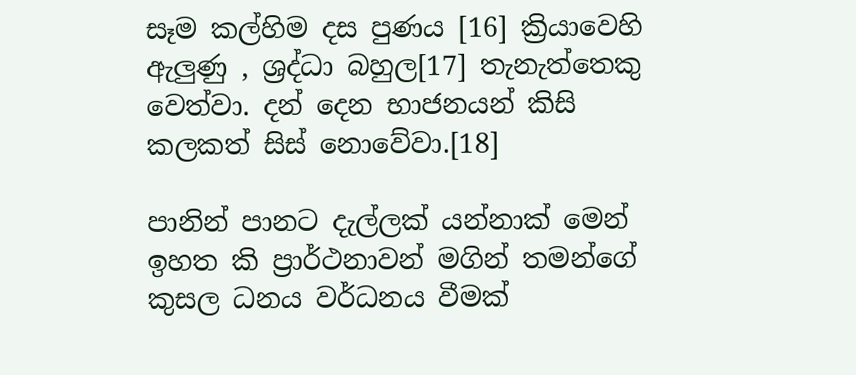සෑම කල්හිම දස පුණය [16] ක්‍රියාවෙහි ඇලුණු , ශ්‍රද්ධා බහුල[17] තැනැත්තෙකු වෙත්වා. දන් දෙන භාජනයන් කිසි කලකත් සිස් නොවේවා.[18]

පානින් පානට දැල්ලක් යන්නාක් මෙන් ඉහත කි ප්‍රාර්ථනාවන් මගින් තමන්ගේ කුසල ධනය වර්ධනය වීමක්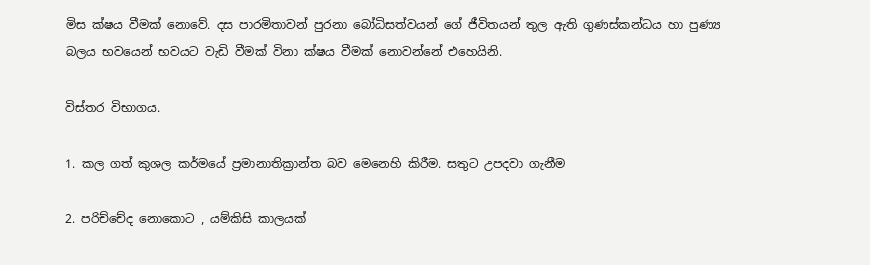මිස ක්ෂය වීමක් නොවේ. දස පාරමිතාවන් පුරනා බෝධිසත්වයන් ගේ ජීවිතයන් තුල ඇති ගුණස්කන්ධය හා පුණ්‍ය බලය භවයෙන් භවයට වැඩි වීමක් විනා ක්ෂය වීමක් නොවන්නේ එහෙයිනි.

විස්තර විභාගය.

1. කල ගත් කුශල කර්මයේ ප්‍රමානාතික්‍රාන්ත බව මෙනෙහි කිරීම. සතුට උපදවා ගැනීම

2. පරිච්චේද නොකොට , යම්කිසි කාලයක්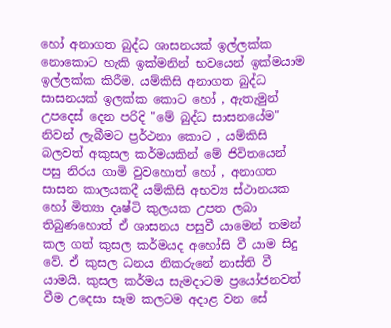හෝ අනාගත බුද්ධ ශාසනයක් ඉල්ලක්ක නොකොට හැකි ඉක්මනින් භවයෙන් ඉක්මයාම ඉල්ලක්ක කිරීම. යම්කිසි අනාගත බුද්ධ සාසනයක් ඉලක්ක කොට හෝ , ඇතැමුන් උපදෙස් දෙන පරිදි "මේ බුද්ධ සාසනයේම" නිවන් ලැබීමට ප්‍රර්ථනා කොට , යම්කිසි බලවත් අකුසල කර්මයකින් මේ ජිවිතයෙන් පසු නිරය ගාමි වුවහොත් හෝ , අනාගත සාසන කාලයකදී යම්කිසි අභව්‍ය ස්ථානයක හෝ මිත්‍යා දෘෂ්ටි කුලයක උපත ලබා තිබුණහොත් ඒ ශාසනය පසුවී යාමෙන් තමන් කල ගත් කුසල කර්මයද අහෝසි වී යාම සිදු වේ. ඒ කුසල ධනය නිකරුනේ නාස්ති වී යාමයි. කුසල කර්මය සැමදාටම ප්‍රයෝජනවත් වීම උදෙසා සෑම කලටම අදාළ වන සේ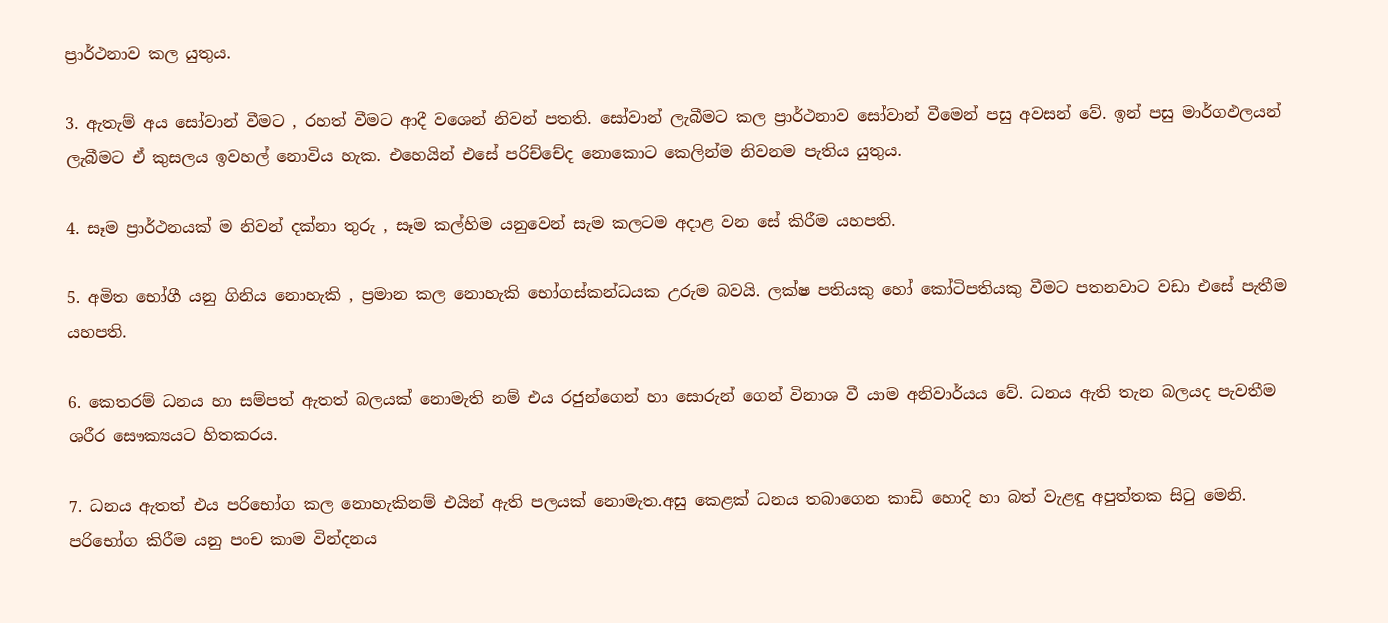ප්‍රාර්ථනාව කල යුතුය.

3. ඇතැම් අය සෝවාන් වීමට , රහත් වීමට ආදී වශෙන් නිවන් පතති. සෝවාන් ලැබීමට කල ප්‍රාර්ථනාව සෝවාන් වීමෙන් පසු අවසන් වේ. ඉන් පසු මාර්ගඵලයන් ලැබීමට ඒ කුසලය ඉවහල් නොවිය හැක. එහෙයින් එසේ පරිච්චේද නොකොට කෙලින්ම නිවනම පැතිය යුතුය.

4. සෑම ප්‍රාර්ථනයක් ම නිවන් දක්නා තුරු , සෑම කල්හිම යනුවෙන් සැම කලටම අදාළ වන සේ කිරීම යහපති.

5. අමිත භෝගී යනු ගිනිය නොහැකි , ප්‍රමාන කල නොහැකි භෝගස්කන්ධයක උරුම බවයි. ලක්ෂ පතියකු හෝ කෝටිපතියකු වීමට පතනවාට වඩා එසේ පැතීම යහපති.

6. කෙතරම් ධනය හා සම්පත් ඇතත් බලයක් නොමැති නම් එය රජුන්ගෙන් හා සොරුන් ගෙන් විනාශ වී යාම අනිවාර්යය වේ. ධනය ඇති තැන බලයද පැවතීම ශරීර සෞක්‍යයට හිතකරය.

7. ධනය ඇතත් එය පරිභෝග කල නොහැකිනම් එයින් ඇති පලයක් නොමැත.අසු කෙළක් ධනය තබාගෙන කාඩි හොදි හා බත් වැළඳු අපුත්තක සිටු මෙනි. පරිභෝග කිරීම යනු පංච කාම වින්දනය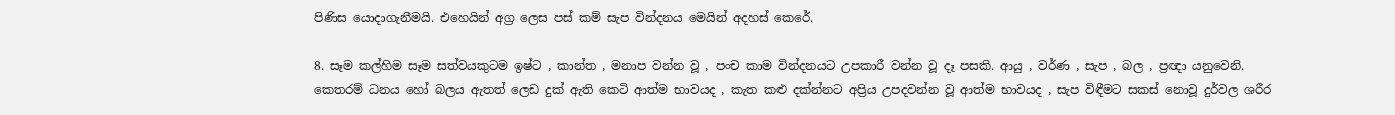පිණිස යොදාගැනීමයි. එහෙයින් අග්‍ර ලෙස පස් කම් සැප වින්දනය මෙයින් අදහස් කෙරේ.

8. සෑම කල්හිම සෑම සත්වයකුටම ඉෂ්ට , කාන්ත , මනාප වන්න වූ , පංච කාම වින්දනයට උපකාරී වන්න වූ දෑ පසකි. ආයු , වර්ණ , සැප , බල , ප්‍රඥා යනුවෙනි. කෙතරම් ධනය හෝ බලය ඇතත් ලෙඩ දුක් ඇති කෙටි ආත්ම භාවයද , කැත කළු දක්න්නට අප්‍රිය උපදවන්න වූ ආත්ම භාවයද , සැප විඳීමට සකස් නොවූ දුර්වල ශරීර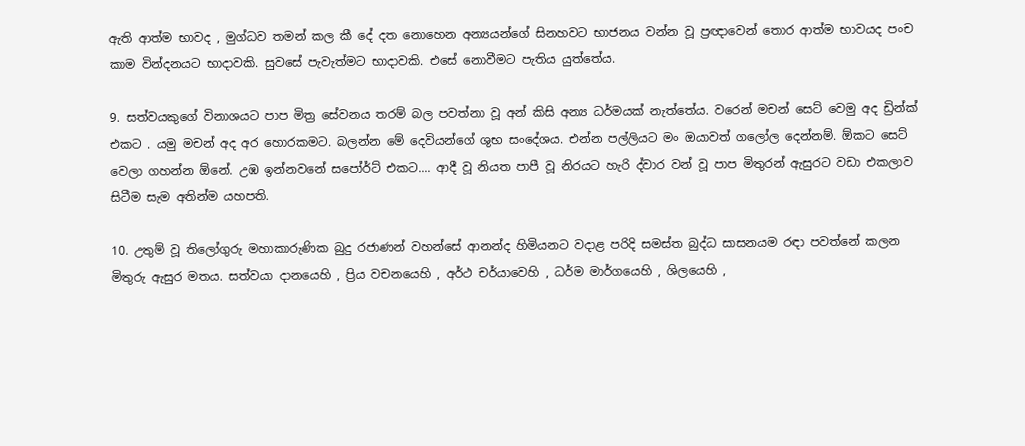ඇති ආත්ම භාවද , මුග්ධව තමන් කල කී දේ දත නොහෙන අන්‍යයන්ගේ සිනහවට භාජනය වන්න වූ ප්‍රඥාවෙන් තොර ආත්ම භාවයද පංච කාම වින්දනයට භාදාවකි. සුවසේ පැවැත්මට භාදාවකි. එසේ නොවීමට පැතිය යුත්තේය.

9. සත්වයකුගේ විනාශයට පාප මිත්‍ර සේවනය තරම් බල පවත්නා වූ අන් කිසි අන්‍ය ධර්මයක් නැත්තේය. වරෙන් මචන් සෙට් වෙමු අද ඩ්‍රින්ක් එකට . යමු මචන් අද අර හොරකමට. බලන්න මේ දෙවියන්ගේ ශුභ සංදේශය. එන්න පල්ලියට මං ඔයාවත් ගලෝල දෙන්නම්. ඕකට සෙට් වෙලා ගහන්න ඕනේ. උඹ ඉන්නවනේ සපෝර්ට් එකට.... ආදී වූ නියත පාපී වූ නිරයට හැරි ද්වාර වන් වූ පාප මිතුරන් ඇසුරට වඩා එකලාව සිටීම සැම අතින්ම යහපති.

10. උතුම් වූ තිලෝගුරු මහාකාරුණික බුදු රජාණන් වහන්සේ ආනන්ද හිමියනට වදාළ පරිදි සමස්ත බුද්ධ සාසනයම රඳා පවත්නේ කලන මිතුරු ඇසුර මතය. සත්වයා දානයෙහි , ප්‍රිය වචනයෙහි , අර්ථ චර්යාවෙහි , ධර්ම මාර්ගයෙහි , ශිලයෙහි ,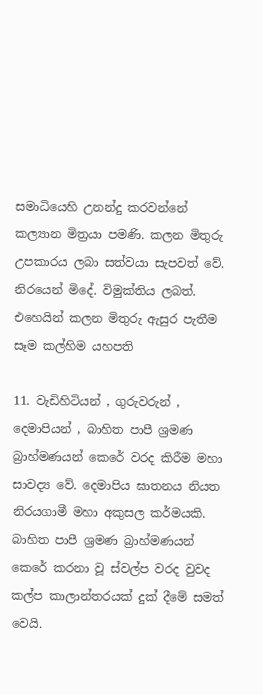සමාධියෙහි උනන්දු කරවන්නේ කල්‍යාන මිත්‍රයා පමණි. කලන මිතුරු උපකාරය ලබා සත්වයා සැපවත් වේ. නිරයෙන් මිදේ. විමුක්තිය ලබත්. එහෙයින් කලන මිතුරු ඇසුර පැතීම සෑම කල්හිම යහපති

11. වැඩිහිටියන් , ගුරුවරුන් , දෙමාපියන් , බාහිත පාපී ශ්‍රමණ බ්‍රාහ්මණයන් කෙරේ වරද කිරීම මහා සාවද්‍ය වේ. දෙමාපිය ඝාතනය නියත නිරයගාමී මහා අකුසල කර්මයකි. බාහිත පාපී ශ්‍රමණ බ්‍රාහ්මණයන් කෙරේ කරනා වූ ස්වල්ප වරද වුවද කල්ප කාලාන්තරයක් දුක් දීමේ සමත් වෙයි.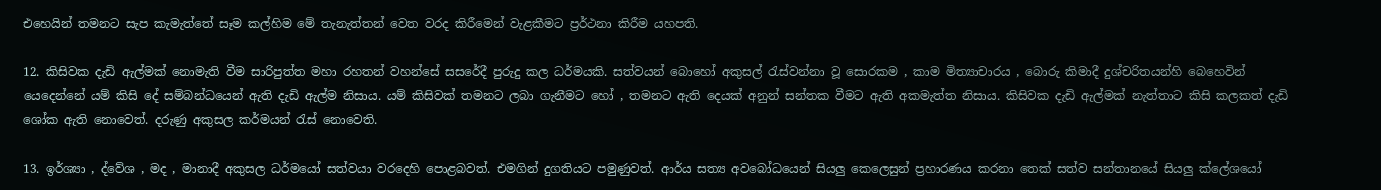එහෙයින් තමනට සැප කැමැත්තේ සෑම කල්හිම මේ තැනැත්තන් වෙත වරද කිරීමෙන් වැළකීමට ප්‍රර්ථනා කිරීම යහපති.

12. කිසිවක දැඩි ඇල්මක් නොමැති වීම සාරිපුත්ත මහා රහතන් වහන්සේ සසරේදී පුරුදු කල ධර්මයකි. සත්වයන් බොහෝ අකුසල් රැස්වන්නා වූ සොරකම , කාම මිත්‍යාචාරය , බොරු කිමාදී දුශ්චරිතයන්හි බෙහෙවින් යෙදෙන්නේ යම් කිසි දේ සම්බන්ධයෙන් ඇති දැඩි ඇල්ම නිසාය. යම් කිසිවක් තමනට ලබා ගැනීමට හෝ , තමනට ඇති දෙයක් අනුන් සන්තක වීමට ඇති අකමැත්ත නිසාය. කිසිවක දැඩි ඇල්මක් නැත්තාට කිසි කලකත් දැඩි ශෝක ඇති නොවෙත්. දරුණු අකුසල කර්මයන් රැස් නොවෙති.

13. ඉර්ශ්‍යා , ද්වේශ , මද , මානාදී අකුසල ධර්මයෝ සත්වයා වරදෙහි පොළබවත්. එමගින් දුගතියට පමුණුවත්. ආර්ය සත්‍ය අවබෝධයෙන් සියලු කෙලෙසුන් ප්‍රහාරණය කරනා තෙක් සත්ව සන්තානයේ සියලු ක්ලේශයෝ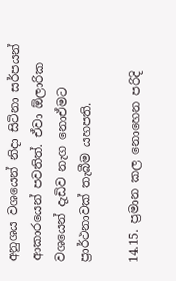අනුශය වශයෙන් නිදා සිටිනා සර්පයන් ආකාරයෙන් පවතිත්. ඒවා ඕලාරික වශයෙන් දැඩිව නැග නොඒමට ප්‍රාර්ථනාවක් තැබීම යහපති.

14.15. ප්‍රමාන කල නොහෙන පරිදි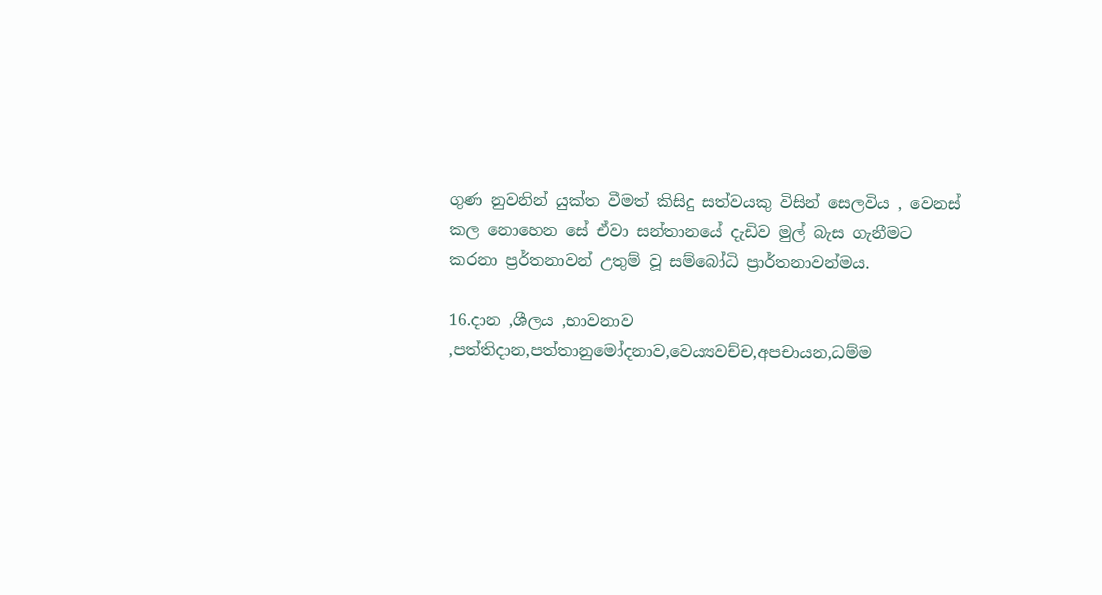ගුණ නුවනින් යුක්ත වීමත් කිසිදු සත්වයකු විසින් සෙලවිය , වෙනස් කල නොහෙන සේ ඒවා සන්තානයේ දැඩිව මුල් බැස ගැනීමට කරනා ප්‍රර්තනාවන් උතුම් වූ සම්බෝධි ප්‍රාර්තනාවන්මය.

16.දාන ,ශීලය ,භාවනාව ,පත්තිදාන,පත්තානුමෝදනාව,වෙය්‍යවච්ච,අපචායන,ධම්ම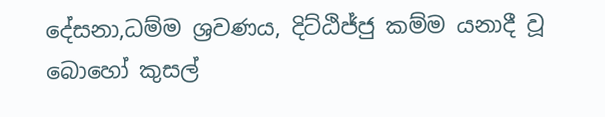දේසනා,ධම්ම ශ්‍රවණය, දිට්ඨිජ්ජු කම්ම යනාදී වූ බොහෝ කුසල්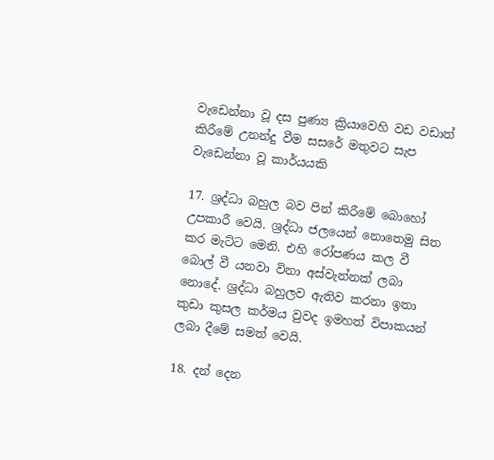වැඩෙන්නා වූ දස පුණ්‍ය ක්‍රියාවෙහි වඩ වඩාත් කිරීමේ උනන්දු වීම සසරේ මතුවට සැප වැඩෙන්නා වූ කාර්යයකි

17. ශ්‍රද්ධා බහුල බව පින් කිරීමේ බොහෝ උපකාරී වෙයි. ශ්‍රද්ධා ජලයෙන් නොතෙමු සිත කර මැට්ට මෙනි. එහි රෝපණය කල වී බොල් වී යනවා විනා අස්වැන්නක් ලබා නොදේ. ශ්‍රද්ධා බහුලව ඇතිව කරනා ඉතා කුඩා කුසල කර්මය වුවද ඉමහත් විපාකයන් ලබා දීමේ සමත් වෙයි.

18. දන් දෙන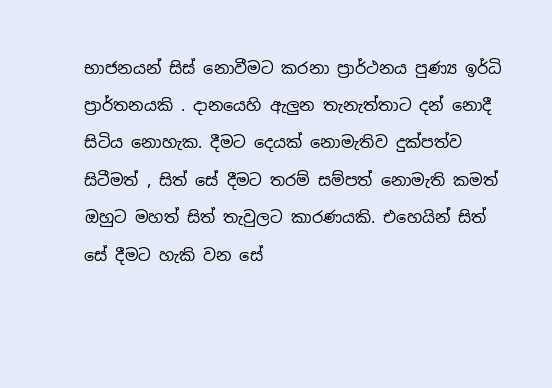භාජනයන් සිස් නොවීමට කරනා ප්‍රාර්ථනය පුණ්‍ය ඉර්ධි ප්‍රාර්තනයකි . දානයෙහි ඇලුන තැනැත්තාට දන් නොදී සිටිය නොහැක. දීමට දෙයක් නොමැතිව දුක්පත්ව සිටීමත් , සිත් සේ දීමට තරම් සම්පත් නොමැති කමත් ඔහුට මහත් සිත් තැවුලට කාරණයකි. එහෙයින් සිත් සේ දීමට හැකි වන සේ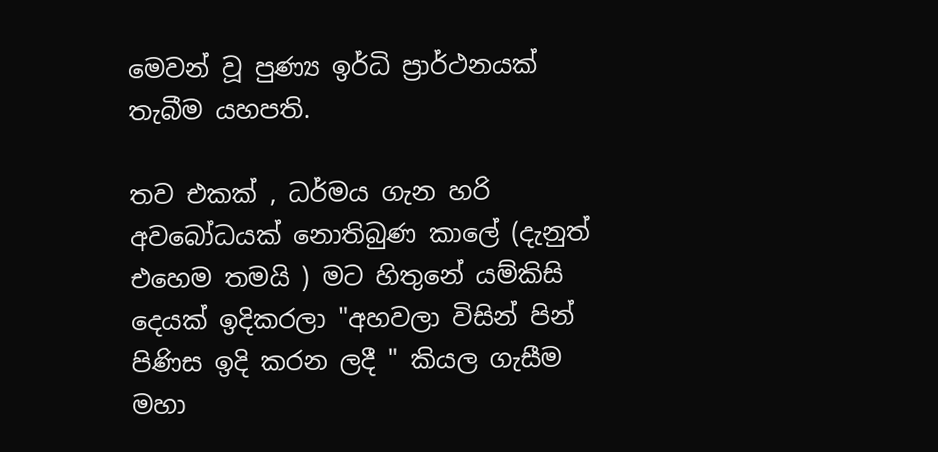මෙවන් වූ පුණ්‍ය ඉර්ධි ප්‍රාර්ථනයක් තැබීම යහපති.

තව එකක් , ධර්මය ගැන හරි අවබෝධයක් නොතිබුණ කාලේ (දැනුත් එහෙම තමයි ) මට හිතුනේ යම්කිසි දෙයක් ඉදිකරලා "අහවලා විසින් පින් පිණිස ඉදි කරන ලදී " කියල ගැසීම මහා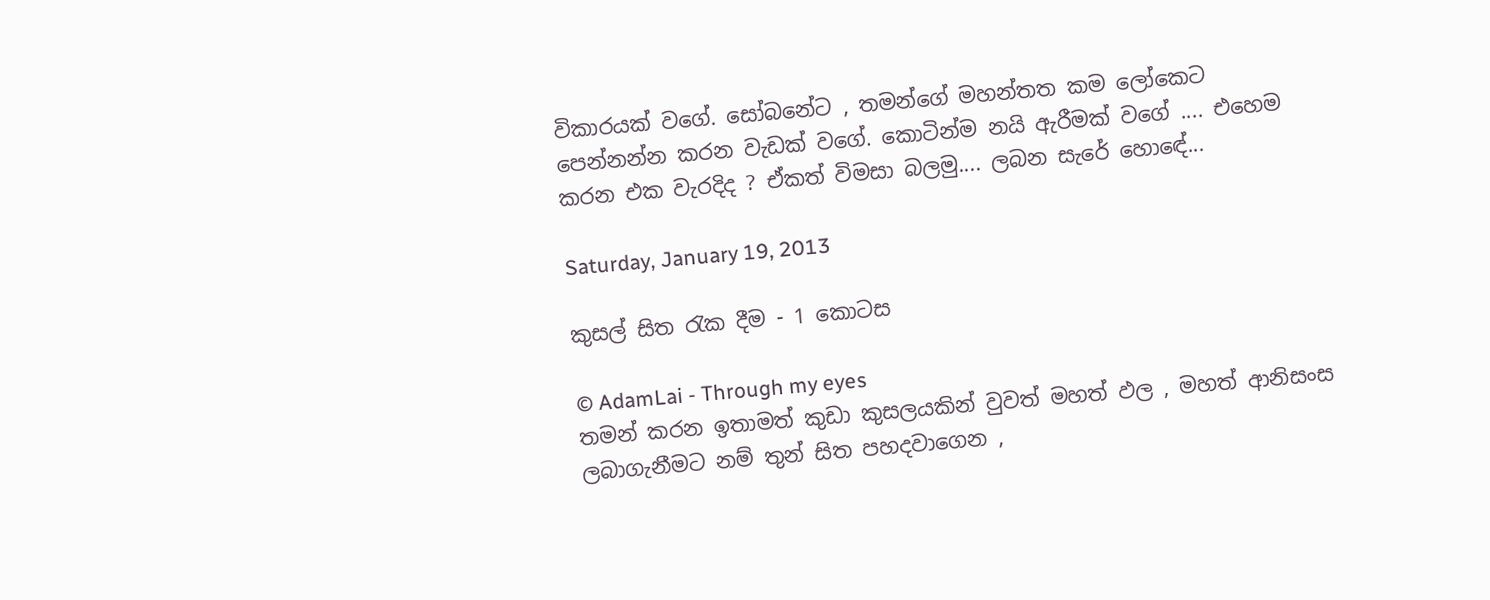විකාරයක් වගේ. සෝබනේට , තමන්ගේ මහන්තත කම ලෝකෙට පෙන්නන්න කරන වැඩක් වගේ. කොටින්ම නයි ඇරීමක් වගේ .... එහෙම කරන එක වැරදිද ? ඒකත් විමසා බලමු.... ලබන සැරේ හොඳේ...

Saturday, January 19, 2013

කුසල් සිත රැක දීම - 1 කොටස

© AdamLai - Through my eyes
තමන් කරන ඉතාමත් කුඩා කුසලයකින් වුවත් මහත් ඵල , මහත් ආනිසංස ලබාගැනීමට නම් තුන් සිත පහදවාගෙන ,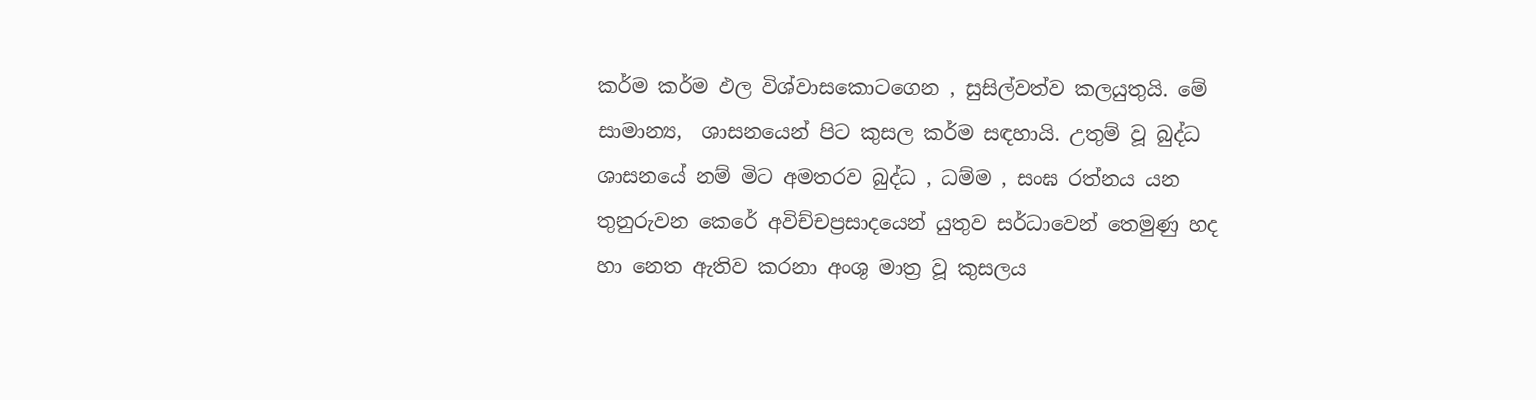කර්ම කර්ම ඵල විශ්වාසකොටගෙන , සුසිල්වත්ව කලයුතුයි. මේ සාමාන්‍ය,  ශාසනයෙන් පිට කුසල කර්ම සඳහායි. උතුම් වූ බුද්ධ ශාසනයේ නම් මිට අමතරව බුද්ධ , ධම්ම , සංඝ රත්නය යන තුනුරුවන කෙරේ අවිච්චප්‍රසාදයෙන් යුතුව සර්ධාවෙන් තෙමුණු හද හා නෙත ඇතිව කරනා අංශු මාත්‍ර වූ කුසලය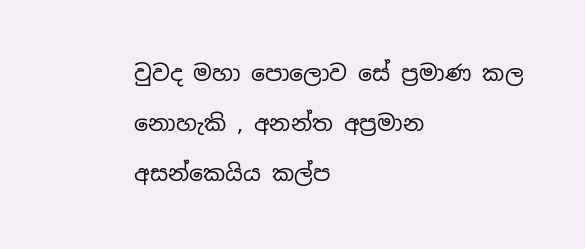වුවද මහා පොලොව සේ ප්‍රමාණ කල නොහැකි , අනන්ත අප්‍රමාන අසන්කෙයිය කල්ප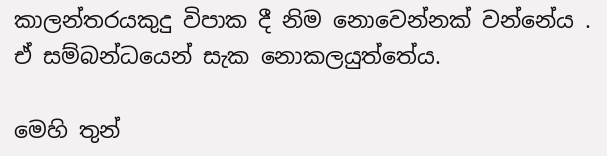කාලන්තරයකුදු විපාක දී නිම නොවෙන්නක් වන්නේය . ඒ සම්බන්ධයෙන් සැක නොකලයුත්තේය.

මෙහි තුන්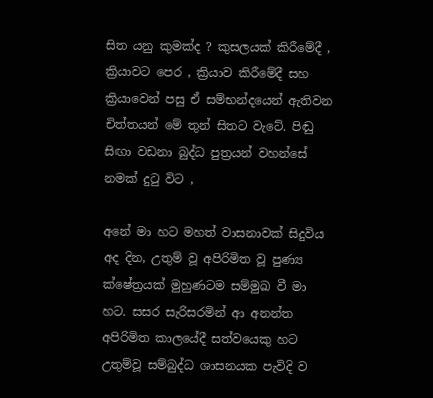සිත යනු කුමක්ද ? කුසලයක් කිරීමේදී , ක්‍රියාවට පෙර , ක්‍රියාව කිරීමේදී සහ ක්‍රියාවෙන් පසු ඒ සම්භන්දයෙන් ඇතිවන චිත්තයන් මේ තුන් සිතට වැටේ. පිඬු සිඟා වඩනා බුද්ධ පුත්‍රයන් වහන්සේ නමක් දුටු විට ,

අනේ මා හට මහත් වාසනාවක් සිදුවිය අද දින, උතුම් වූ අපිරිමිත වූ පුණ්‍ය ක්ෂේත්‍රයක් මුහුණටම සම්මුඛ වී මා හට. සසර සැරිසරමින් ආ අනන්ත අපිරිමිත කාලයේදී සත්වයෙකු හට උතුම්වූ සම්බුද්ධ ශාසනයක පැවිදි ව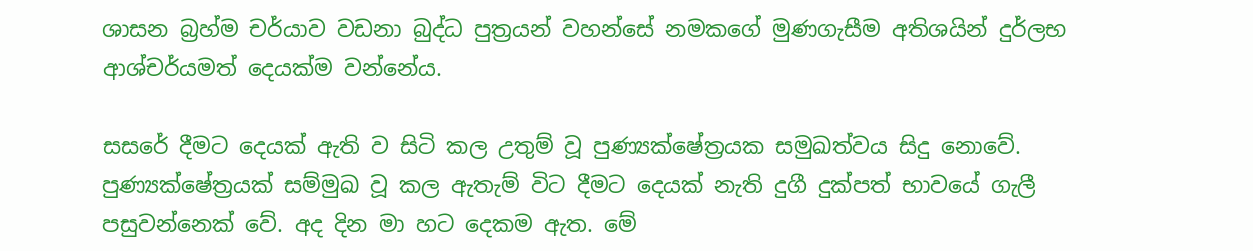ශාසන බ්‍රහ්ම චර්යාව වඩනා බුද්ධ පුත්‍රයන් වහන්සේ නමකගේ මුණගැසීම අතිශයින් දුර්ලභ ආශ්චර්යමත් දෙයක්ම වන්නේය.

සසරේ දීමට දෙයක් ඇති ව සිටි කල උතුම් වූ පුණ්‍යක්ෂේත්‍රයක සමුඛත්වය සිදු නොවේ. පුණ්‍යක්ෂේත්‍රයක් සම්මුඛ වූ කල ඇතැම් විට දීමට දෙයක් නැති දුගී දුක්පත් භාවයේ ගැලී පසුවන්නෙක් වේ. අද දින මා හට දෙකම ඇත. මේ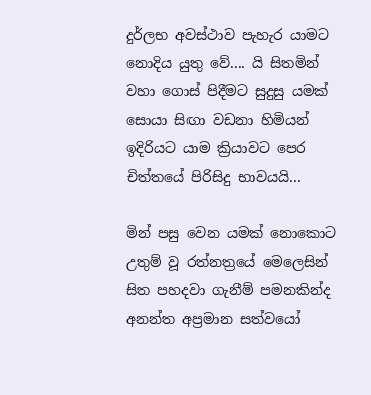දුර්ලභ අවස්ථාව පැහැර යාමට නොදිය යුතු වේ.... යි සිතමින් වහා ගොස් පිදීමට සුදුසු යමක් සොයා සිඟා වඩනා හිමියන් ඉදිරියට යාම ක්‍රියාවට පෙර චිත්තයේ පිරිසිදු භාවයයි...

මින් පසු වෙන යමක් නොකොට උතුම් වූ රත්නත්‍රයේ මෙලෙසින් සිත පහදවා ගැනීම් පමනකින්ද අනන්ත අප්‍රමාන සත්වයෝ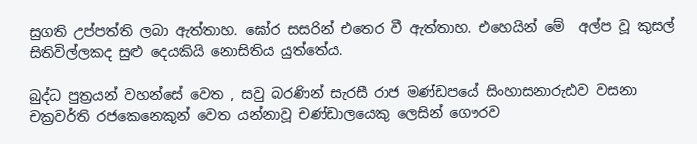සුගති උප්පත්ති ලබා ඇත්තාහ. ඝෝර සසරින් එතෙර වී ඇත්තාහ. එහෙයින් මේ  අල්ප වූ කුසල් සිතිවිල්ලකද සුළු දෙයකියි නොසිතිය යුත්තේය.

බුද්ධ පුත්‍රයන් වහන්සේ වෙත , සවු බරණින් සැරසී රාජ මණ්ඩපයේ සිංහාසනාරුඪව වසනා චක්‍රවර්ති රජකෙනෙකුන් වෙත යන්නාවූ චණ්ඩාලයෙකු ලෙසින් ගෞරව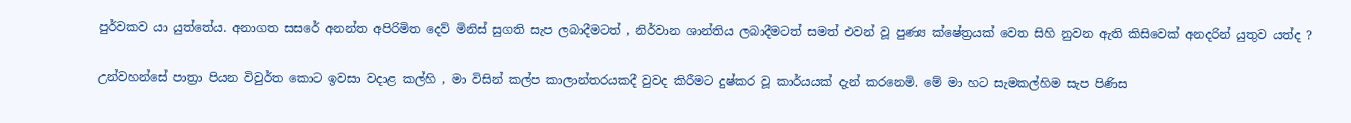පුර්වකව යා යුත්තේය. අනාගත සසරේ අනන්ත අපිරිමිත දෙව් මිනිස් සුගති සැප ලබාදීමටත් , නිර්වාන ශාන්තිය ලබාදීමටත් සමත් එවන් වූ පුණ්‍ය ක්ෂේත්‍රයක් වෙත සිහි නුවන ඇති කිසිවෙක් අනදරින් යුතුව යත්ද ?

උන්වහන්සේ පාත්‍රා පියන විවුර්ත කොට ඉවසා වදාළ කල්හි , මා විසින් කල්ප කාලාන්තරයකදී වුවද කිරීමට දුෂ්කර වූ කාර්යයක් දැන් කරනෙමි. මේ මා හට සැමකල්හිම සැප පිණිස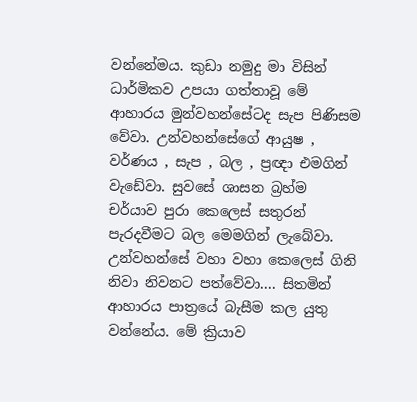වන්නේමය. කුඩා නමුදු මා විසින් ධාර්මිකව උපයා ගත්තාවූ මේ ආහාරය මුන්වහන්සේටද සැප පිණිසම වේවා. උන්වහන්සේගේ ආයුෂ , වර්ණය , සැප , බල , ප්‍රඥා එමගින් වැඩේවා. සුවසේ ශාසන බ්‍රහ්ම චර්යාව පුරා කෙලෙස් සතුරන් පැරදවීමට බල මෙමගින් ලැබේවා. උන්වහන්සේ වහා වහා කෙලෙස් ගිනි නිවා නිවනට පත්වේවා.... සිතමින් ආහාරය පාත්‍රයේ බැසීම කල යුතු වන්නේය. මේ ක්‍රියාව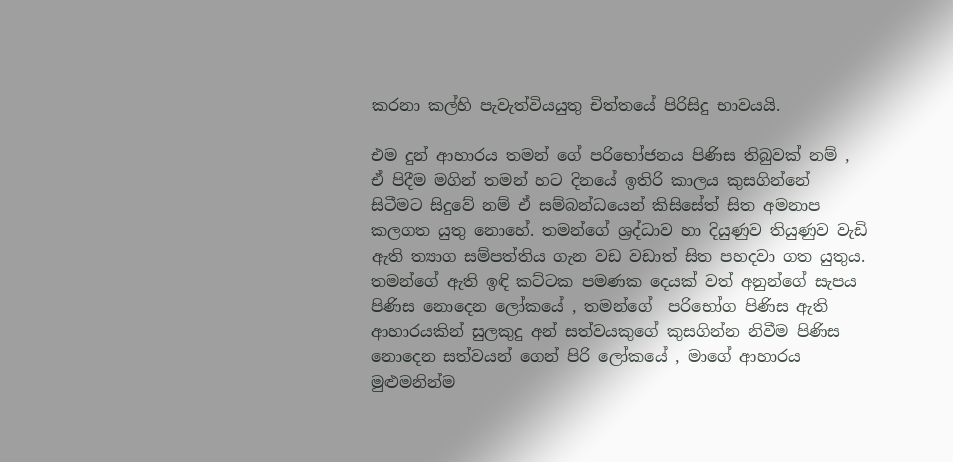කරනා කල්හි පැවැත්වියයුතු චිත්තයේ පිරිසිදු භාවයයි.

එම දුන් ආහාරය තමන් ගේ පරිභෝජනය පිණිස තිබුවක් නම් , ඒ පිදීම මගින් තමන් හට දිනයේ ඉතිරි කාලය කුසගින්නේ සිටීමට සිදුවේ නම් ඒ සම්බන්ධයෙන් කිසිසේත් සිත අමනාප කලගත යුතු නොහේ. තමන්ගේ ශ්‍රද්ධාව හා දියුණුව තියුණුව වැඩි ඇති ත්‍යාග සම්පත්තිය ගැන වඩ වඩාත් සිත පහදවා ගත යුතුය. තමන්ගේ ඇති ඉඳි කට්ටක පමණක දෙයක් වත් අනුන්ගේ සැපය පිණිස නොදෙන ලෝකයේ , තමන්ගේ  පරිභෝග පිණිස ඇති ආහාරයකින් සුලකුදු අන් සත්වයකුගේ කුසගින්න නිවීම පිණිස නොදෙන සත්වයන් ගෙන් පිරි ලෝකයේ , මාගේ ආහාරය මුළුමනින්ම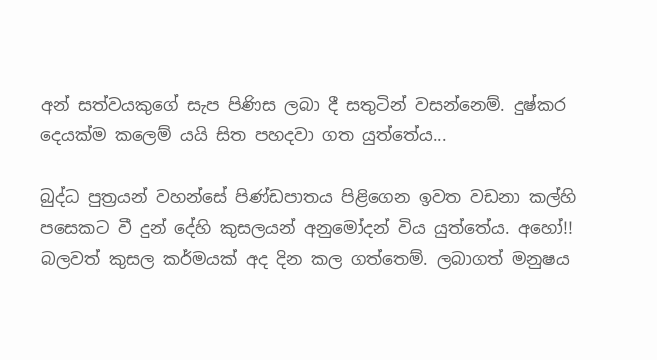අන් සත්වයකුගේ සැප පිණිස ලබා දී සතුටින් වසන්නෙම්. දුෂ්කර දෙයක්ම කලෙම් යයි සිත පහදවා ගත යුත්තේය...

බුද්ධ පුත්‍රයන් වහන්සේ පිණ්ඩපාතය පිළිගෙන ඉවත වඩනා කල්හි පසෙකට වී දුන් දේහි කුසලයන් අනුමෝදන් විය යුත්තේය. අහෝ!! බලවත් කුසල කර්මයක් අද දින කල ගත්තෙම්. ලබාගත් මනුෂය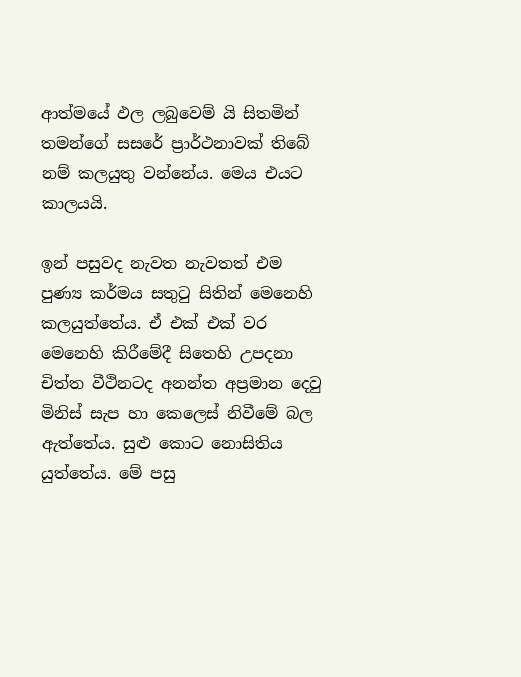ආත්මයේ ඵල ලබුවෙම් යි සිතමින් තමන්ගේ සසරේ ප්‍රාර්ථනාවක් තිබේ නම් කලයුතු වන්නේය. මෙය එයට කාලයයි.

ඉන් පසුවද නැවත නැවතත් එම පුණ්‍ය කර්මය සතුටු සිතින් මෙනෙහි කලයුත්තේය. ඒ එක් එක් වර මෙනෙහි කිරීමේදී සිතෙහි උපදනා චිත්ත වීථිනටද අනන්ත අප්‍රමාන දෙවු මිනිස් සැප හා කෙලෙස් නිවීමේ බල ඇත්තේය. සුළු කොට නොසිතිය යුත්තේය. මේ පසු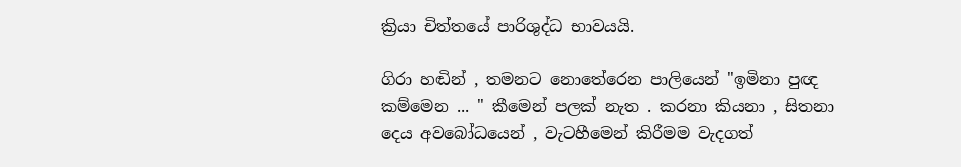ක්‍රියා චිත්තයේ පාරිශුද්ධ භාවයයි.

ගිරා හඬින් , තමනට නොතේරෙන පාලියෙන් "ඉමිනා පුඥ කම්මෙන ... " කීමෙන් පලක් නැත . කරනා කියනා , සිතනා දෙය අවබෝධයෙන් , වැටහීමෙන් කිරීමම වැදගත්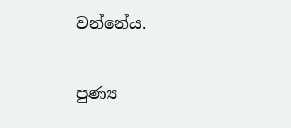වන්නේය.

පුණ්‍ය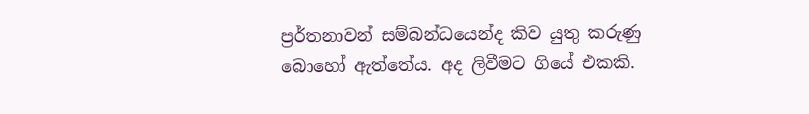ප්‍රර්තනාවන් සම්බන්ධයෙන්ද කිව යුතු කරුණු බොහෝ ඇත්තේය. අද ලිවීමට ගියේ එකකි.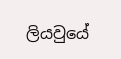ලියවුයේ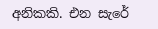අනිකකි. එන සැරේ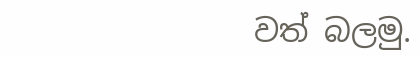වත් බලමු.